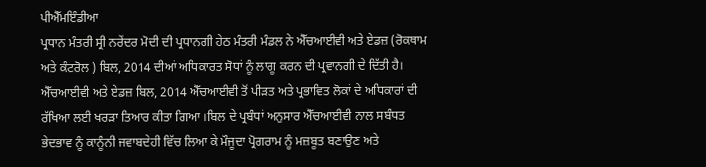ਪੀਐੱਮਇੰਡੀਆ
ਪ੍ਰਧਾਨ ਮੰਤਰੀ ਸ੍ਰੀ ਨਰੇਂਦਰ ਮੋਦੀ ਦੀ ਪ੍ਰਧਾਨਗੀ ਹੇਠ ਮੰਤਰੀ ਮੰਡਲ ਨੇ ਐੱਚਆਈਵੀ ਅਤੇ ਏਡਜ਼ (ਰੋਕਥਾਮ ਅਤੇ ਕੰਟਰੋਲ ) ਬਿਲ, 2014 ਦੀਆਂ ਅਧਿਕਾਰਤ ਸੋਧਾਂ ਨੂੰ ਲਾਗੂ ਕਰਨ ਦੀ ਪ੍ਰਵਾਨਗੀ ਦੇ ਦਿੱਤੀ ਹੈ।
ਐੱਚਆਈਵੀ ਅਤੇ ਏਡਜ਼ ਬਿਲ, 2014 ਐੱਚਆਈਵੀ ਤੋਂ ਪੀੜਤ ਅਤੇ ਪ੍ਰਭਾਵਿਤ ਲੋਕਾਂ ਦੇ ਅਧਿਕਾਰਾਂ ਦੀ ਰੱਖਿਆ ਲਈ ਖਰੜਾ ਤਿਆਰ ਕੀਤਾ ਗਿਆ ।ਬਿਲ ਦੇ ਪ੍ਰਬੰਧਾਂ ਅਨੁਸਾਰ ਐੱਚਆਈਵੀ ਨਾਲ ਸਬੰਧਤ ਭੇਦਭਾਵ ਨੂੰ ਕਾਨੂੰਨੀ ਜਵਾਬਦੇਹੀ ਵਿੱਚ ਲਿਆ ਕੇ ਮੌਜੂਦਾ ਪ੍ਰੋਗਰਾਮ ਨੂੰ ਮਜ਼ਬੂਤ ਬਣਾਉਣ ਅਤੇ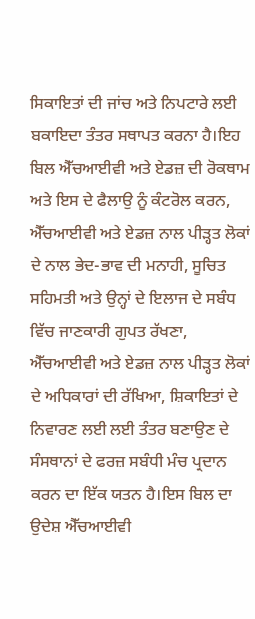ਸਿਕਾਇਤਾਂ ਦੀ ਜਾਂਚ ਅਤੇ ਨਿਪਟਾਰੇ ਲਈ ਬਕਾਇਦਾ ਤੰਤਰ ਸਥਾਪਤ ਕਰਨਾ ਹੈ।ਇਹ ਬਿਲ ਐੱਚਆਈਵੀ ਅਤੇ ਏਡਜ਼ ਦੀ ਰੋਕਥਾਮ ਅਤੇ ਇਸ ਦੇ ਫੈਲਾਉ ਨੂੰ ਕੰਟਰੋਲ ਕਰਨ, ਐੱਚਆਈਵੀ ਅਤੇ ਏਡਜ਼ ਨਾਲ ਪੀੜ੍ਹਤ ਲੋਕਾਂ ਦੇ ਨਾਲ ਭੇਦ-ਭਾਵ ਦੀ ਮਨਾਹੀ, ਸੂਚਿਤ ਸਹਿਮਤੀ ਅਤੇ ਉਨ੍ਹਾਂ ਦੇ ਇਲਾਜ ਦੇ ਸਬੰਧ ਵਿੱਚ ਜਾਣਕਾਰੀ ਗੁਪਤ ਰੱਖਣਾ, ਐੱਚਆਈਵੀ ਅਤੇ ਏਡਜ਼ ਨਾਲ ਪੀੜ੍ਹਤ ਲੋਕਾਂ ਦੇ ਅਧਿਕਾਰਾਂ ਦੀ ਰੱਖਿਆ, ਸ਼ਿਕਾਇਤਾਂ ਦੇ ਨਿਵਾਰਣ ਲਈ ਲਈ ਤੰਤਰ ਬਣਾਉਣ ਦੇ ਸੰਸਥਾਨਾਂ ਦੇ ਫਰਜ਼ ਸਬੰਧੀ ਮੰਚ ਪ੍ਰਦਾਨ ਕਰਨ ਦਾ ਇੱਕ ਯਤਨ ਹੈ।ਇਸ ਬਿਲ ਦਾ ਉਦੇਸ਼ ਐੱਚਆਈਵੀ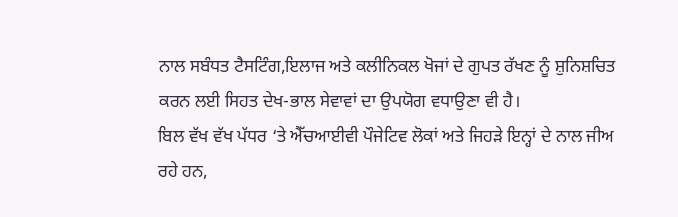ਨਾਲ ਸਬੰਧਤ ਟੈਸਟਿੰਗ,ਇਲਾਜ ਅਤੇ ਕਲੀਨਿਕਲ ਖੋਜਾਂ ਦੇ ਗੁਪਤ ਰੱਖਣ ਨੂੰ ਸ਼ੁਨਿਸ਼ਚਿਤ ਕਰਨ ਲਈ ਸਿਹਤ ਦੇਖ-ਭਾਲ ਸੇਵਾਵਾਂ ਦਾ ਉਪਯੋਗ ਵਧਾਉਣਾ ਵੀ ਹੈ।
ਬਿਲ ਵੱਖ ਵੱਖ ਪੱਧਰ ‘ਤੇ ਐੱਚਆਈਵੀ ਪੌਜੇਟਿਵ ਲੋਕਾਂ ਅਤੇ ਜਿਹੜੇ ਇਨ੍ਹਾਂ ਦੇ ਨਾਲ ਜੀਅ ਰਹੇ ਹਨ,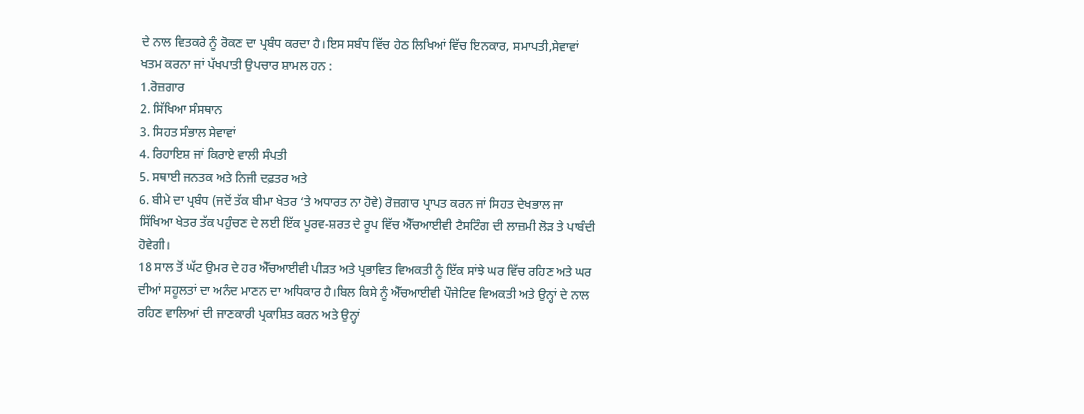ਦੇ ਨਾਲ ਵਿਤਕਰੇ ਨੂੰ ਰੋਕਣ ਦਾ ਪ੍ਰਬੰਧ ਕਰਦਾ ਹੈ।ਇਸ ਸਬੰਧ ਵਿੱਚ ਹੇਠ ਲਿਖਿਆਂ ਵਿੱਚ ਇਨਕਾਰ, ਸਮਾਪਤੀ,ਸੇਵਾਵਾਂ ਖਤਮ ਕਰਨਾ ਜਾਂ ਪੱਖਪਾਤੀ ਉਪਚਾਰ ਸ਼ਾਮਲ ਹਨ :
1.ਰੋਜ਼ਗਾਰ
2. ਸਿੱਖਿਆ ਸੰਸਥਾਨ
3. ਸਿਹਤ ਸੰਭਾਲ ਸੇਵਾਵਾਂ
4. ਰਿਹਾਇਸ਼ ਜਾਂ ਕਿਰਾਏ ਵਾਲੀ ਸੰਪਤੀ
5. ਸਥਾਈ ਜਨਤਕ ਅਤੇ ਨਿਜੀ ਦਫ਼ਤਰ ਅਤੇ
6. ਬੀਮੇ ਦਾ ਪ੍ਰਬੰਧ (ਜਦੋਂ ਤੱਕ ਬੀਮਾ ਖੇਤਰ ‘ਤੇ ਅਧਾਰਤ ਨਾ ਹੋਵੇ) ਰੋਜ਼ਗਾਰ ਪ੍ਰਾਪਤ ਕਰਨ ਜਾਂ ਸਿਹਤ ਦੇਖਭਾਲ ਜਾ ਸਿੱਖਿਆ ਖੇਤਰ ਤੱਕ ਪਹੁੰਚਣ ਦੇ ਲਈ ਇੱਕ ਪੂਰਵ-ਸ਼ਰਤ ਦੇ ਰੂਪ ਵਿੱਚ ਐੱਚਆਈਵੀ ਟੈਸਟਿੰਗ ਦੀ ਲਾਜ਼ਮੀ ਲੋੜ ਤੇ ਪਾਬੰਦੀ ਹੋਵੇਗੀ।
18 ਸਾਲ ਤੋਂ ਘੱਟ ਉਮਰ ਦੇ ਹਰ ਐੱਚਆਈਵੀ ਪੀੜਤ ਅਤੇ ਪ੍ਰਭਾਵਿਤ ਵਿਅਕਤੀ ਨੂੰ ਇੱਕ ਸਾਂਝੇ ਘਰ ਵਿੱਚ ਰਹਿਣ ਅਤੇ ਘਰ ਦੀਆਂ ਸਹੂਲਤਾਂ ਦਾ ਅਨੰਦ ਮਾਣਨ ਦਾ ਅਧਿਕਾਰ ਹੈ।ਬਿਲ ਕਿਸੇ ਨੂੰ ਐੱਚਆਈਵੀ ਪੌਜੇਟਿਵ ਵਿਅਕਤੀ ਅਤੇ ਉਨ੍ਹਾਂ ਦੇ ਨਾਲ ਰਹਿਣ ਵਾਲਿਆਂ ਦੀ ਜਾਣਕਾਰੀ ਪ੍ਰਕਾਸ਼ਿਤ ਕਰਨ ਅਤੇ ਉਨ੍ਹਾਂ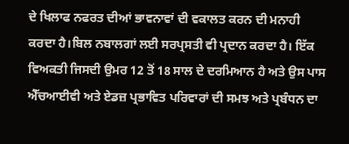ਦੇ ਖਿਲਾਫ ਨਫਰਤ ਦੀਆਂ ਭਾਵਨਾਵਾਂ ਦੀ ਵਕਾਲਤ ਕਰਨ ਦੀ ਮਨਾਹੀ ਕਰਦਾ ਹੈ।ਬਿਲ ਨਬਾਲਗਾਂ ਲਈ ਸਰਪ੍ਰਸਤੀ ਵੀ ਪ੍ਰਦਾਨ ਕਰਦਾ ਹੈ। ਇੱਕ ਵਿਅਕਤੀ ਜਿਸਦੀ ਉਮਰ 12 ਤੋਂ 18 ਸਾਲ ਦੇ ਦਰਮਿਆਨ ਹੈ ਅਤੇ ਉਸ ਪਾਸ ਐੱਚਆਈਵੀ ਅਤੇ ਏਡਜ਼ ਪ੍ਰਭਾਵਿਤ ਪਰਿਵਾਰਾਂ ਦੀ ਸਮਝ ਅਤੇ ਪ੍ਰਬੰਧਨ ਦਾ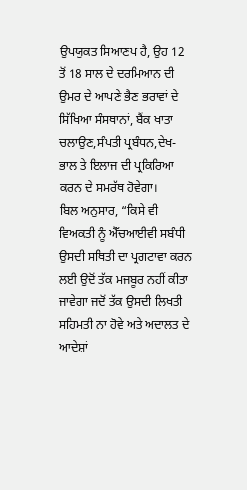ਉਪਯੁਕਤ ਸਿਆਣਪ ਹੈ, ਉਹ 12 ਤੋਂ 18 ਸਾਲ ਦੇ ਦਰਮਿਆਨ ਦੀ ਉਮਰ ਦੇ ਆਪਣੇ ਭੈਣ ਭਰਾਵਾਂ ਦੇ ਸਿੱਖਿਆ ਸੰਸਥਾਨਾਂ, ਬੈਂਕ ਖਾਤਾ ਚਲਾਉਣ,ਸੰਪਤੀ ਪ੍ਰਬੰਧਨ,ਦੇਖ-ਭਾਲ ਤੇ ਇਲਾਜ ਦੀ ਪ੍ਰਕਿਰਿਆ ਕਰਨ ਦੇ ਸਮਰੱਥ ਹੋਵੇਗਾ।
ਬਿਲ ਅਨੁਸਾਰ, “ਕਿਸੇ ਵੀ ਵਿਅਕਤੀ ਨੂੰ ਐੱਚਆਈਵੀ ਸਬੰਧੀ ਉਸਦੀ ਸਥਿਤੀ ਦਾ ਪ੍ਰਗਟਾਵਾ ਕਰਨ ਲਈ ਉਦੋਂ ਤੱਕ ਮਜਬੂਰ ਨਹੀਂ ਕੀਤਾ ਜਾਵੇਗਾ ਜਦੋਂ ਤੱਕ ਉਸਦੀ ਲਿਖਤੀ ਸਹਿਮਤੀ ਨਾ ਹੋਵੇ ਅਤੇ ਅਦਾਲਤ ਦੇ ਆਦੇਸ਼ਾਂ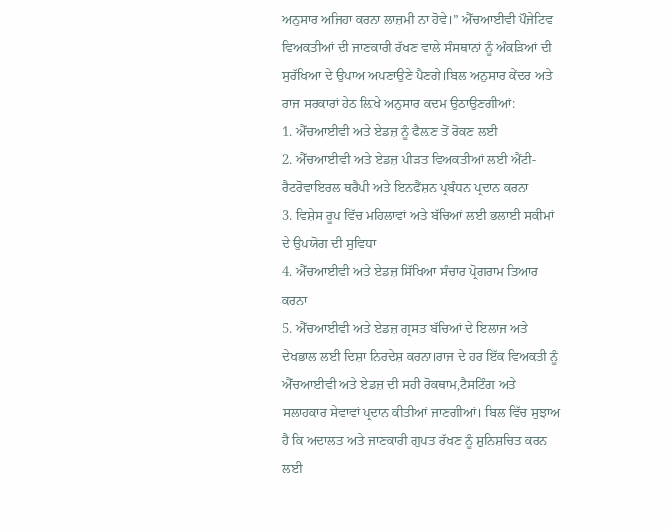ਅਨੁਸਾਰ ਅਜਿਹਾ ਕਰਨਾ ਲਾਜ਼ਮੀ ਨਾ ਹੋਵੇ।” ਐੱਚਆਈਵੀ ਪੌਜੇਟਿਵ ਵਿਅਕਤੀਆਂ ਦੀ ਜਾਣਕਾਰੀ ਰੱਖਣ ਵਾਲੇ ਸੰਸਥਾਨਾਂ ਨੂੰ ਅੰਕੜਿਆਂ ਦੀ ਸੁਰੱਖਿਆ ਦੇ ਉਪਾਅ ਅਪਣਾਉਣੇ ਪੈਣਗੇ।ਬਿਲ ਅਨੁਸਾਰ ਕੇਂਦਰ ਅਤੇ ਰਾਜ ਸਰਕਾਰਾਂ ਹੇਠ ਲ਼ਿਖੇ ਅਨੁਸਾਰ ਕਦਮ ਉਠਾਉਣਗੀਆਂ:
1. ਐੱਚਆਈਵੀ ਅਤੇ ਏਡਜ਼ ਨੂੰ ਫੈਲ਼ਣ ਤੋਂ ਰੋਕਣ ਲਈ
2. ਐੱਚਆਈਵੀ ਅਤੇ ਏਡਜ਼ ਪੀੜਤ ਵਿਅਕਤੀਆਂ ਲਈ ਐਂਟੀ-ਰੈਟਰੋਵਾਇਰਲ ਥਰੈਪੀ ਅਤੇ ਇਨਫੈਂਸ਼ਨ ਪ੍ਰਬੰਧਨ ਪ੍ਰਦਾਨ ਕਰਨਾ
3. ਵਿਸ਼ੇਸ ਰੂਪ ਵਿੱਚ ਮਹਿਲਾਵਾਂ ਅਤੇ ਬੱਚਿਆਂ ਲਈ ਭਲਾਈ ਸਕੀਮਾਂ ਦੇ ਉਪਯੋਗ ਦੀ ਸੁਵਿਧਾ
4. ਐੱਚਆਈਵੀ ਅਤੇ ਏਡਜ਼ ਸਿੱਖਿਆ ਸੰਚਾਰ ਪ੍ਰੋਗਰਾਮ ਤਿਆਰ ਕਰਨਾ
5. ਐੱਚਆਈਵੀ ਅਤੇ ਏਡਜ਼ ਗ੍ਰਸਤ ਬੱਚਿਆਂ ਦੇ ਇਲਾਜ ਅਤੇ ਦੇਖਭਾਲ ਲਈ ਦਿਸ਼ਾ ਨਿਰਦੇਸ਼ ਕਰਨਾ।ਰਾਜ ਦੇ ਹਰ ਇੱਕ ਵਿਅਕਤੀ ਨੂੰ ਐੱਚਆਈਵੀ ਅਤੇ ਏਡਜ਼ ਦੀ ਸਹੀ ਰੋਕਥਾਮ,ਟੈਸਟਿੰਗ ਅਤੇ ਸਲਾਹਕਾਰ ਸੇਵਾਵਾਂ ਪ੍ਰਦਾਨ ਕੀਤੀਆਂ ਜਾਣਗੀਆਂ। ਬਿਲ ਵਿੱਚ ਸੁਝਾਅ ਹੈ ਕਿ ਅਦਾਲਤ ਅਤੇ ਜਾਣਕਾਰੀ ਗੁਪਤ ਰੱਖਣ ਨੂੰ ਸ਼ੁਨਿਸ਼ਚਿਤ ਕਰਨ ਲਈ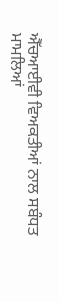ਐੱਚਆਈਵੀ ਵਿਅਕਤੀਆਂ ਨਾਲ ਸਬੰਧਤ ਮਾਮਲਿਆਂ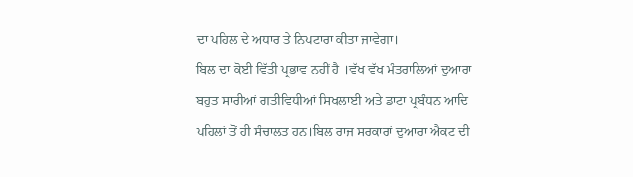ਦਾ ਪਹਿਲ ਦੇ ਅਧਾਰ ਤੇ ਨਿਪਟਾਰਾ ਕੀਤਾ ਜਾਵੇਗਾ।
ਬਿਲ ਦਾ ਕੋਈ ਵਿੱਤੀ ਪ੍ਰਭਾਵ ਨਹੀਂ ਹੈ ।ਵੱਖ ਵੱਖ ਮੰਤਰਾਲਿਆਂ ਦੁਆਰਾ ਬਹੁਤ ਸਾਰੀਆਂ ਗਤੀਵਿਧੀਆਂ ਸਿਖਲਾਈ ਅਤੇ ਡਾਟਾ ਪ੍ਰਬੰਧਨ ਆਦਿ ਪਹਿਲਾਂ ਤੋਂ ਹੀ ਸੰਚਾਲਤ ਹਨ।ਬਿਲ ਰਾਜ ਸਰਕਾਰਾਂ ਦੁਆਰਾ ਐਕਟ ਦੀ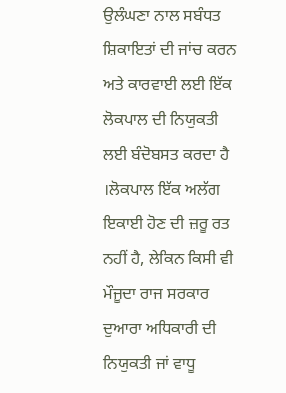ਉਲੰਘਣਾ ਨਾਲ ਸਬੰਧਤ ਸ਼ਿਕਾਇਤਾਂ ਦੀ ਜਾਂਚ ਕਰਨ ਅਤੇ ਕਾਰਵਾਈ ਲਈ ਇੱਕ ਲੋਕਪਾਲ ਦੀ ਨਿਯੁਕਤੀ ਲਈ ਬੰਦੋਬਸਤ ਕਰਦਾ ਹੈ ।ਲੋਕਪਾਲ ਇੱਕ ਅਲੱਗ ਇਕਾਈ ਹੋਣ ਦੀ ਜ਼ਰੂ ਰਤ ਨਹੀਂ ਹੈ, ਲੇਕਿਨ ਕਿਸੀ ਵੀ ਮੌਜੂਦਾ ਰਾਜ ਸਰਕਾਰ ਦੁਆਰਾ ਅਧਿਕਾਰੀ ਦੀ ਨਿਯੁਕਤੀ ਜਾਂ ਵਾਧੂ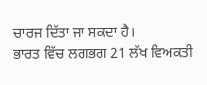ਚਾਰਜ ਦਿੱਤਾ ਜਾ ਸਕਦਾ ਹੈ।
ਭਾਰਤ ਵਿੱਚ ਲਗਭਗ 21 ਲੱਖ ਵਿਅਕਤੀ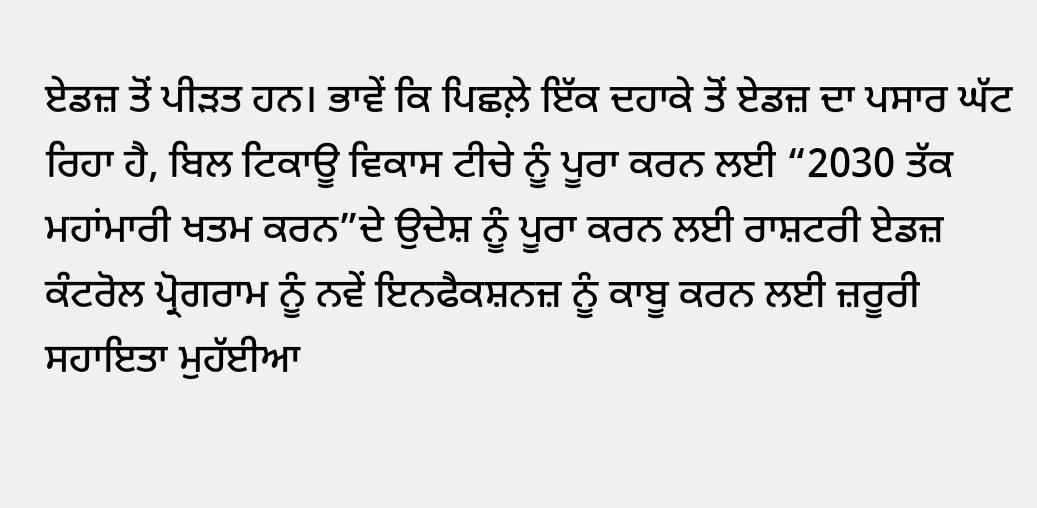ਏਡਜ਼ ਤੋਂ ਪੀੜਤ ਹਨ। ਭਾਵੇਂ ਕਿ ਪਿਛਲ਼ੇ ਇੱਕ ਦਹਾਕੇ ਤੋਂ ਏਡਜ਼ ਦਾ ਪਸਾਰ ਘੱਟ ਰਿਹਾ ਹੈ, ਬਿਲ ਟਿਕਾਊ ਵਿਕਾਸ ਟੀਚੇ ਨੂੰ ਪੂਰਾ ਕਰਨ ਲਈ “2030 ਤੱਕ ਮਹਾਂਮਾਰੀ ਖਤਮ ਕਰਨ”ਦੇ ਉਦੇਸ਼ ਨੂੰ ਪੂਰਾ ਕਰਨ ਲਈ ਰਾਸ਼ਟਰੀ ਏਡਜ਼ ਕੰਟਰੋਲ ਪ੍ਰੋਗਰਾਮ ਨੂੰ ਨਵੇਂ ਇਨਫੈਕਸ਼ਨਜ਼ ਨੂੰ ਕਾਬੂ ਕਰਨ ਲਈ ਜ਼ਰੂਰੀ ਸਹਾਇਤਾ ਮੁਹੱਈਆ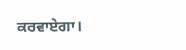ਕਰਵਾਏਗਾ।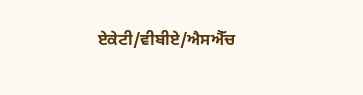ਏਕੇਟੀ/ਵੀਬੀਏ/ਐਸਐੱਚ